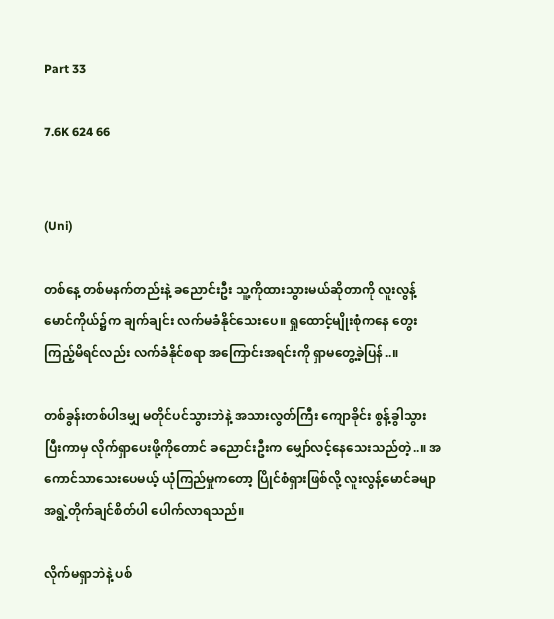Part 33

7.6K 624 66


(Uni)

တစ်နေ့ တစ်မနက်တည်းနဲ့ ခညောင်းဦး သူ့ကိုထားသွားမယ်ဆိုတာကို လူးလွန့်မောင်ကိုယ်၌က ချက်ချင်း လက်မခံနိုင်သေးပေ။ ရှုထောင့်မျိုးစုံကနေ တွေးကြည့်မိရင်လည်း လက်ခံနိုင်စရာ အကြောင်းအရင်းကို ရှာမတွေ့ခဲ့ပြန်..။

တစ်ခွန်းတစ်ပါဒမျှ မတိုင်ပင်သွားဘဲနဲ့ အသားလွတ်ကြီး ကျောခိုင်း စွန့်ခွါသွားပြီးကာမှ လိုက်ရှာပေးဖို့ကိုတောင် ခညောင်းဦးက မျှော်လင့်နေသေးသည်တဲ့..။ အကောင်သာသေးပေမယ့် ယုံကြည်မှုကတော့ ပြိုင်စံရှားဖြစ်လို့ လူးလွန့်မောင်ခမျာ အရွဲ့တိုက်ချင်စိတ်ပါ ပေါက်လာရသည်။

လိုက်မရှာဘဲနဲ့ ပစ်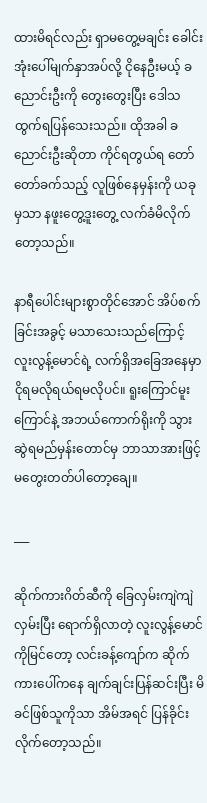ထားမိရင်လည်း ရှာမတွေ့မချင်း ခေါင်းအုံးပေါ်မျက်နှာအပ်လို့ ငိုနေဦးမယ့် ခညောင်းဦးကို တွေးတွေးပြီး ဒေါသထွက်ရပြန်သေးသည်။ ထိုအခါ ခညောင်းဦးဆိုတာ ကိုင်ရတွယ်ရ တော်တော်ခက်သည့် လူဖြစ်နေမှန်းကို ယခုမှသာ နဖူးတွေ့ဒူးတွေ့ လက်ခံမိလိုက်တော့သည်။

နာရီပေါင်းများစွာတိုင်အောင် အိပ်စက်ခြင်းအခွင့် မသာသေးသည်ကြောင့် လူးလွန့်မောင်ရဲ့ လက်ရှိအခြေအနေမှာ ငိုရမလိုရယ်ရမလိုပင်။ ရူးကြောင်မူးကြောင်နဲ့ အဘယ်ကောက်ရိုးကို သွားဆွဲရမည်မှန်းတောင်မှ ဘာသာအားဖြင့် မတွေးတတ်ပါတော့ချေ။

___

ဆိုက်ကားဂိတ်ဆီကို ခြေလှမ်းကျဲကျဲလှမ်းပြီး ရောက်ရှိလာတဲ့ လူးလွန့်မောင်ကိုမြင်တော့ လင်းခန့်ကျော်က ဆိုက်ကားပေါ်ကနေ ချက်ချင်းပြန်ဆင်းပြီး မိခင်ဖြစ်သူကိုသာ အိမ်အရင် ပြန်ခိုင်းလိုက်တော့သည်။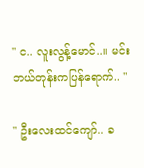" င.. လူးလွန့်မောင်..။ မင်း ဘယ်တုန်းကပြန်ရောက်.. "

" ဦးလေးထင်ကျော်.. ခ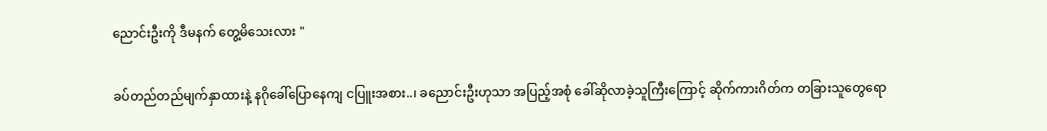ညောင်းဦးကို ဒီမနက် တွေ့မိသေးလား "

ခပ်တည်တည်မျက်နှာထားနဲ့ နဂိုခေါ်‌ပြောနေကျ ငပြူးအစား..၊ ခညောင်းဦးဟုသာ အပြည့်အစုံ ခေါ်ဆိုလာခဲ့သူကြီးကြောင့် ဆိုက်ကားဂိတ်က တခြားသူတွေရော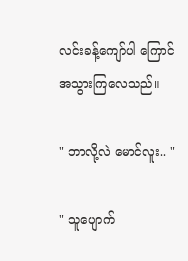လင်းခန့်ကျော်ပါ ကြောင်အသွားကြလေသည်။

" ဘာလို့လဲ မောင်လူး.. "

" သူပျောက်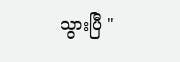သွားပြီ "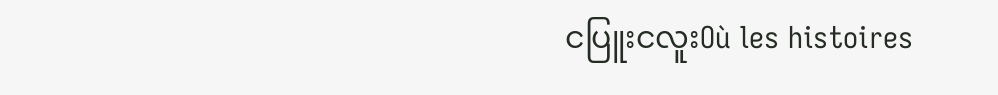ငပြူးငလူးOù les histoires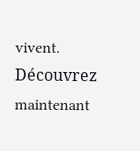vivent. Découvrez maintenant